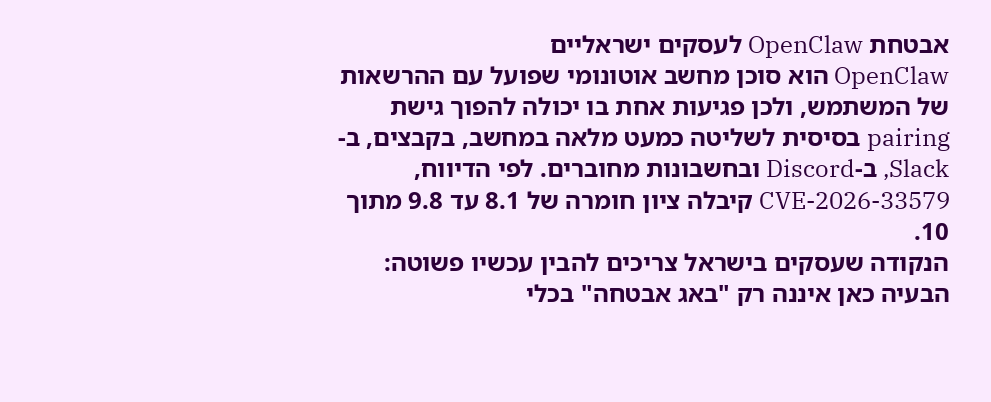אבטחת OpenClaw לעסקים ישראליים
OpenClaw הוא סוכן מחשב אוטונומי שפועל עם ההרשאות של המשתמש, ולכן פגיעות אחת בו יכולה להפוך גישת pairing בסיסית לשליטה כמעט מלאה במחשב, בקבצים, ב-Slack, ב-Discord ובחשבונות מחוברים. לפי הדיווח, CVE-2026-33579 קיבלה ציון חומרה של 8.1 עד 9.8 מתוך 10.
הנקודה שעסקים בישראל צריכים להבין עכשיו פשוטה: הבעיה כאן איננה רק "באג אבטחה" בכלי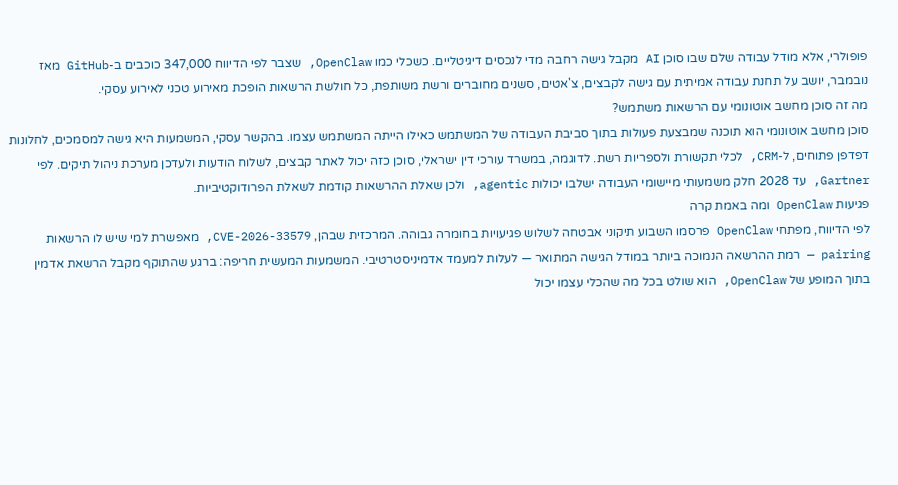פופולרי, אלא מודל עבודה שלם שבו סוכן AI מקבל גישה רחבה מדי לנכסים דיגיטליים. כשכלי כמו OpenClaw, שצבר לפי הדיווח 347,000 כוכבים ב-GitHub מאז נובמבר, יושב על תחנת עבודה אמיתית עם גישה לקבצים, צ'אטים, סשנים מחוברים ורשת משותפת, כל חולשת הרשאות הופכת מאירוע טכני לאירוע עסקי.
מה זה סוכן מחשב אוטונומי עם הרשאות משתמש?
סוכן מחשב אוטונומי הוא תוכנה שמבצעת פעולות בתוך סביבת העבודה של המשתמש כאילו הייתה המשתמש עצמו. בהקשר עסקי, המשמעות היא גישה למסמכים, לחלונות דפדפן פתוחים, ל-CRM, לכלי תקשורת ולספריות רשת. לדוגמה, במשרד עורכי דין ישראלי, סוכן כזה יכול לאתר קבצים, לשלוח הודעות ולעדכן מערכת ניהול תיקים. לפי Gartner, עד 2028 חלק משמעותי מיישומי העבודה ישלבו יכולות agentic, ולכן שאלת ההרשאות קודמת לשאלת הפרודוקטיביות.
פגיעות OpenClaw ומה באמת קרה
לפי הדיווח, מפתחי OpenClaw פרסמו השבוע תיקוני אבטחה לשלוש פגיעויות בחומרה גבוהה. המרכזית שבהן, CVE-2026-33579, מאפשרת למי שיש לו הרשאות pairing — רמת ההרשאה הנמוכה ביותר במודל הגישה המתואר — לעלות למעמד אדמיניסטרטיבי. המשמעות המעשית חריפה: ברגע שהתוקף מקבל הרשאת אדמין בתוך המופע של OpenClaw, הוא שולט בכל מה שהכלי עצמו יכול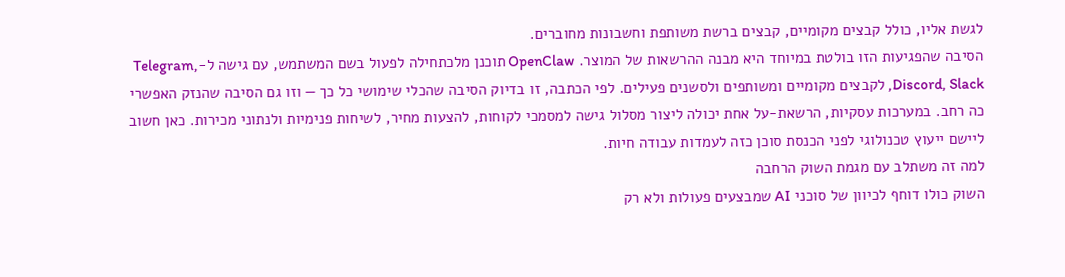לגשת אליו, כולל קבצים מקומיים, קבצים ברשת משותפת וחשבונות מחוברים.
הסיבה שהפגיעות הזו בולטת במיוחד היא מבנה ההרשאות של המוצר. OpenClaw תוכנן מלכתחילה לפעול בשם המשתמש, עם גישה ל-Telegram, Discord, Slack, לקבצים מקומיים ומשותפים ולסשנים פעילים. לפי הכתבה, זו בדיוק הסיבה שהכלי שימושי כל כך — וזו גם הסיבה שהנזק האפשרי כה רחב. במערכות עסקיות, הרשאת-על אחת יכולה ליצור מסלול גישה למסמכי לקוחות, להצעות מחיר, לשיחות פנימיות ולנתוני מכירות. כאן חשוב ליישם ייעוץ טכנולוגי לפני הכנסת סוכן כזה לעמדות עבודה חיות.
למה זה משתלב עם מגמת השוק הרחבה
השוק כולו דוחף לכיוון של סוכני AI שמבצעים פעולות ולא רק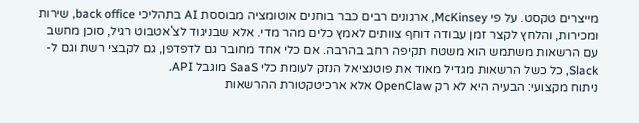מייצרים טקסט. על פי McKinsey, ארגונים רבים כבר בוחנים אוטומציה מבוססת AI בתהליכי back office, שירות ומכירות, והלחץ לקצר זמן עבודה דוחף צוותים לאמץ כלים מהר מדי. אלא שבניגוד לצ'אטבוט רגיל, סוכן מחשב עם הרשאות משתמש הוא משטח תקיפה רחב בהרבה. אם כלי אחד מחובר גם לדפדפן, גם לקבצי רשת וגם ל-Slack, כל כשל הרשאות מגדיל מאוד את פוטנציאל הנזק לעומת כלי SaaS מוגבל API.
ניתוח מקצועי: הבעיה היא לא רק OpenClaw אלא ארכיטקטורת ההרשאות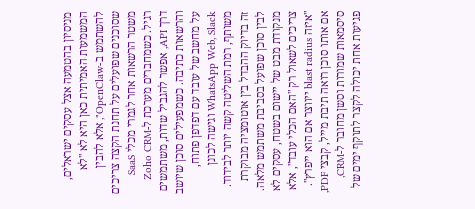מניסיון בהטמעה אצל עסקים ישראלים, המשמעות האמיתית כאן היא לא "לא להשתמש ב-OpenClaw", אלא להבין שסוכנים שפועלים על תחנת הקצה צריכים משטר הרשאות אחר לגמרי מכלי SaaS רגיל. כשמחברים מערכת ל-Zoho CRM דרך API, אפשר להגביל שדות, משתמשים והרשאות כתיבה. כשמפעילים סוכן שיושב על מחשב של עובד עם דפדפן פתוח, WhatsApp Web, Slack וגישה לכונן משותף, רמת השליטה קשה יותר לבידוד. זה בדיוק ההבדל בין אוטומציה מבוקרת לבין סוכן שפועל בסביבת משתמש מלאה.
מנקודת מבט של יישום בשטח, עסקים לא צריכים לשאול רק "האם הכלי עובד", אלא "איזה blast radius ייווצר אם הוא ייפרץ". אם אותו סוכן רואה תיבת מייל, קבצי PDF, סיסמאות שמורות וסשן מחובר ל-CRM, פגיעות אחת יכולה לקצר לתוקף ימים של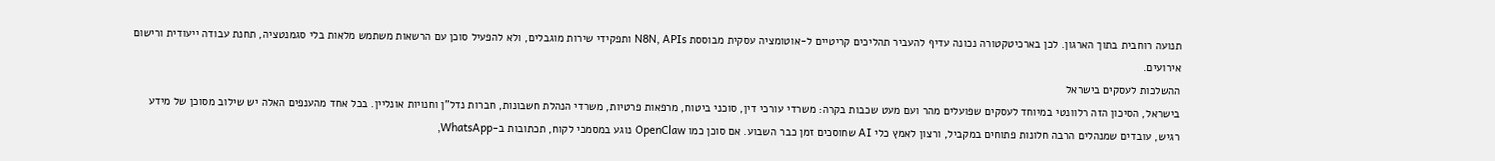תנועה רוחבית בתוך הארגון. לכן בארכיטקטורה נכונה עדיף להעביר תהליכים קריטיים ל-אוטומציה עסקית מבוססת N8N, APIs ותפקידי שירות מוגבלים, ולא להפעיל סוכן עם הרשאות משתמש מלאות בלי סגמנטציה, תחנת עבודה ייעודית ורישום אירועים.
ההשלכות לעסקים בישראל
בישראל, הסיכון הזה רלוונטי במיוחד לעסקים שפועלים מהר ועם מעט שכבות בקרה: משרדי עורכי דין, סוכני ביטוח, מרפאות פרטיות, משרדי הנהלת חשבונות, חברות נדל"ן וחנויות אונליין. בכל אחד מהענפים האלה יש שילוב מסוכן של מידע רגיש, עובדים שמנהלים הרבה חלונות פתוחים במקביל, ורצון לאמץ כלי AI שחוסכים זמן כבר השבוע. אם סוכן כמו OpenClaw נוגע במסמכי לקוח, תכתובות ב-WhatsApp,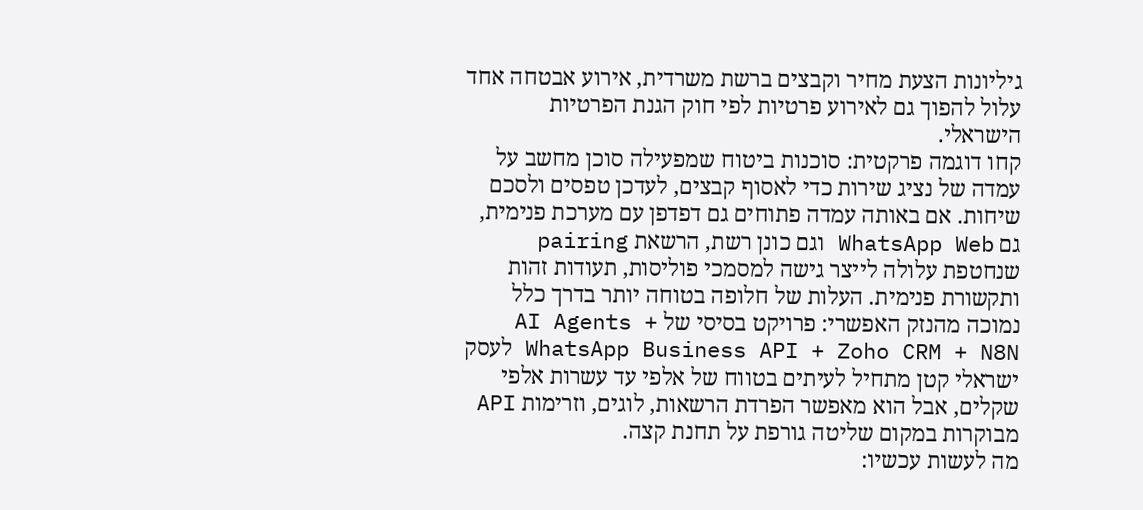גיליונות הצעת מחיר וקבצים ברשת משרדית, אירוע אבטחה אחד עלול להפוך גם לאירוע פרטיות לפי חוק הגנת הפרטיות הישראלי.
קחו דוגמה פרקטית: סוכנות ביטוח שמפעילה סוכן מחשב על עמדה של נציג שירות כדי לאסוף קבצים, לעדכן טפסים ולסכם שיחות. אם באותה עמדה פתוחים גם דפדפן עם מערכת פנימית, גם WhatsApp Web וגם כונן רשת, הרשאת pairing שנחטפת עלולה לייצר גישה למסמכי פוליסות, תעודות זהות ותקשורת פנימית. העלות של חלופה בטוחה יותר בדרך כלל נמוכה מהנזק האפשרי: פרויקט בסיסי של AI Agents + WhatsApp Business API + Zoho CRM + N8N לעסק ישראלי קטן מתחיל לעיתים בטווח של אלפי עד עשרות אלפי שקלים, אבל הוא מאפשר הפרדת הרשאות, לוגים, וזרימות API מבוקרות במקום שליטה גורפת על תחנת קצה.
מה לעשות עכשיו: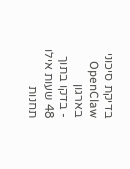בדיקת סיכוני OpenClaw בארגון
- בדקו בתוך 48 שעות אילו תחנות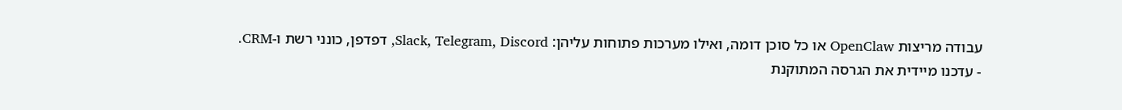עבודה מריצות OpenClaw או כל סוכן דומה, ואילו מערכות פתוחות עליהן: Slack, Telegram, Discord, דפדפן, כונני רשת ו-CRM.
- עדכנו מיידית את הגרסה המתוקנת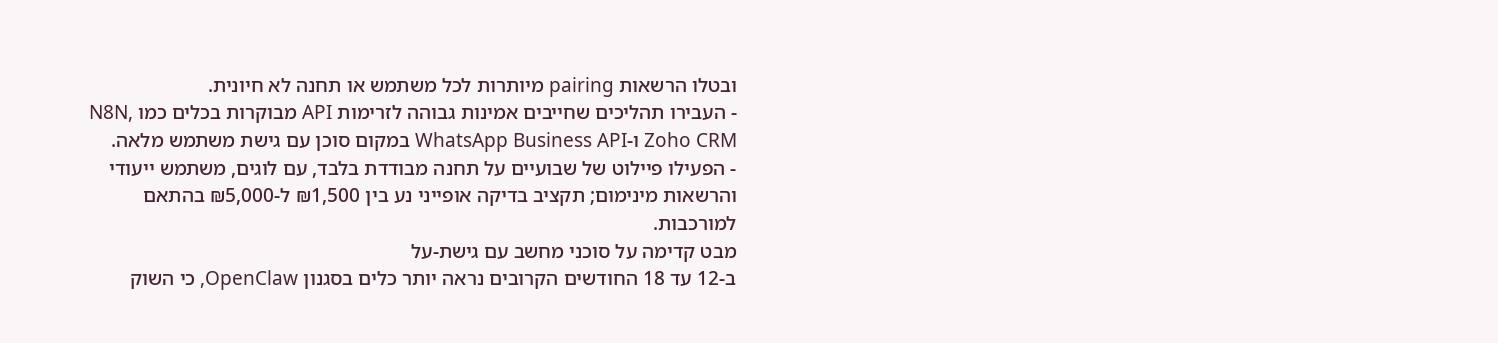ובטלו הרשאות pairing מיותרות לכל משתמש או תחנה לא חיונית.
- העבירו תהליכים שחייבים אמינות גבוהה לזרימות API מבוקרות בכלים כמו N8N, Zoho CRM ו-WhatsApp Business API במקום סוכן עם גישת משתמש מלאה.
- הפעילו פיילוט של שבועיים על תחנה מבודדת בלבד, עם לוגים, משתמש ייעודי והרשאות מינימום; תקציב בדיקה אופייני נע בין ₪1,500 ל-₪5,000 בהתאם למורכבות.
מבט קדימה על סוכני מחשב עם גישת-על
ב-12 עד 18 החודשים הקרובים נראה יותר כלים בסגנון OpenClaw, כי השוק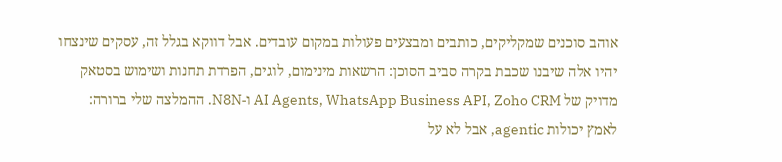אוהב סוכנים שמקליקים, כותבים ומבצעים פעולות במקום עובדים. אבל דווקא בגלל זה, עסקים שינצחו יהיו אלה שיבנו שכבת בקרה סביב הסוכן: הרשאות מינימום, לוגים, הפרדת תחנות ושימוש בסטאק מדויק של AI Agents, WhatsApp Business API, Zoho CRM ו-N8N. ההמלצה שלי ברורה: לאמץ יכולות agentic, אבל לא על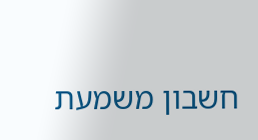חשבון משמעת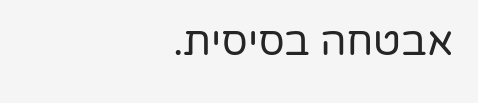אבטחה בסיסית.